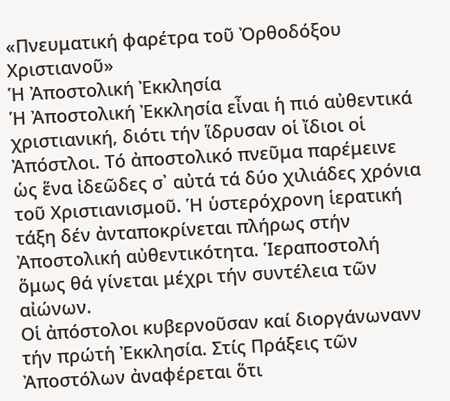«Πνευματική φαρέτρα τοῦ Ὀρθοδόξου Χριστιανοῦ»
Ἡ Ἀποστολική Ἐκκλησία
Ἡ Ἀποστολική Ἐκκλησία εἶναι ἡ πιό αὐθεντικά χριστιανική, διότι τήν ἵδρυσαν οἱ ἴδιοι οἱ Ἀπόστλοι. Τό ἀποστολικό πνεῦμα παρέμεινε ὡς ἕνα ἰδεῶδες σ᾿ αὐτά τά δύο χιλιάδες χρόνια τοῦ Χριστιανισμοῦ. Ἡ ὑστερόχρονη ἱερατική τάξη δέν ἀνταποκρίνεται πλήρως στήν Ἀποστολική αὐθεντικότητα. Ἱεραποστολή ὅμως θά γίνεται μέχρι τήν συντέλεια τῶν αἰώνων.
Οἱ ἀπόστολοι κυβερνοῦσαν καί διοργάνωνανν τήν πρώτἡ Ἐκκλησία. Στίς Πράξεις τῶν Ἀποστόλων ἀναφέρεται ὅτι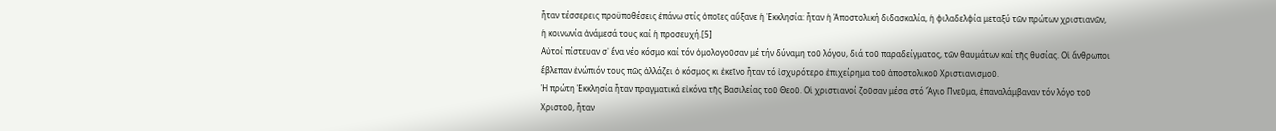ἦταν τέσσερεις προϋποθέσεις ἐπάνω στίς ὁποῖες αὔξανε ἡ Ἐκκλησία: ἦταν ἡ Ἀποστολική διδασκαλία, ἡ φιλαδελφία μεταξύ τῶν πρώτων χριστιανῶν, ἡ κοινωνία ἀνάμεσά τους καί ἡ προσευχή.[5]
Αὐτοί πίστευαν σ᾿ ἕνα νέο κόσμο καί τόν ὁμολογοῦσαν μέ τήν δύναμη τοῦ λόγου, διά τοῦ παραδείγματος, τῶν θαυμάτων καί τῆς θυσίας. Οἱ ἄνθρωποι ἔβλεπαν ἐνώπιόν τους πῶς ἀλλάζει ὁ κόσμος κι ἐκεῖνο ἦταν τό ἰσχυρότερο ἐπιχείρημα τοῦ ἀποστολικοῦ Χριστιανισμοῦ.
Ἡ πρώτη Ἐκκλησία ἦταν πραγματικά εἰκόνα τῆς Βασιλείας τοῦ Θεοῦ. Οἱ χριστιανοί ζοῦσαν μέσα στό Ἅγιο Πνεῦμα, ἐπαναλάμβαναν τόν λόγο τοῦ Χριστοῦ, ἦταν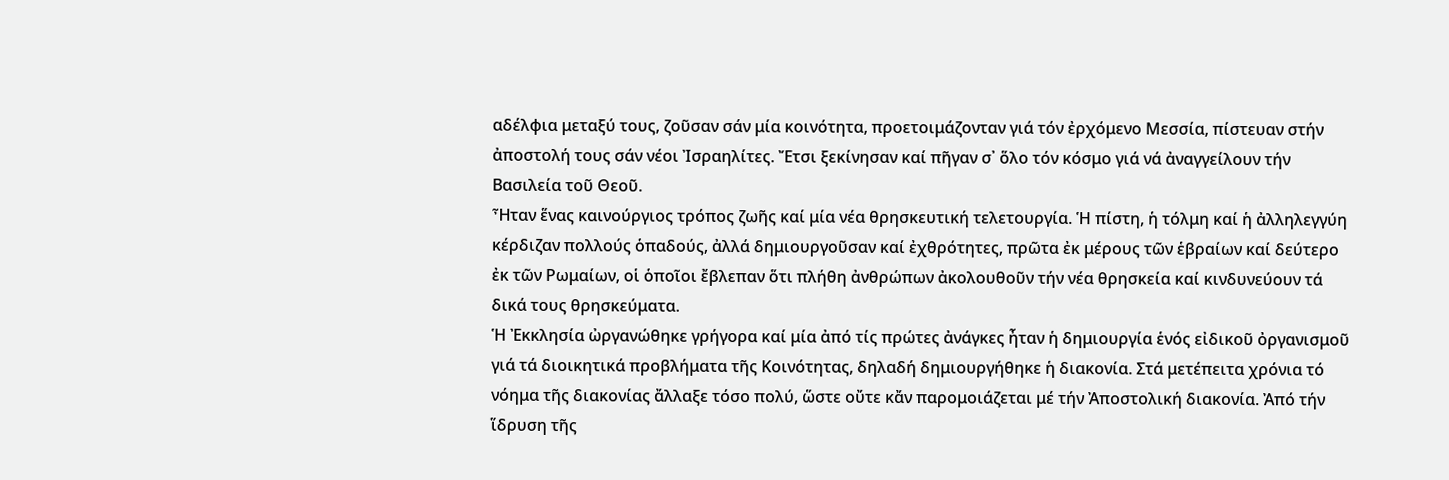αδέλφια μεταξύ τους, ζοῦσαν σάν μία κοινότητα, προετοιμάζονταν γιά τόν ἐρχόμενο Μεσσία, πίστευαν στήν ἀποστολή τους σάν νέοι Ἰσραηλίτες. Ἔτσι ξεκίνησαν καί πῆγαν σ᾿ ὅλο τόν κόσμο γιά νά ἀναγγείλουν τήν Βασιλεία τοῦ Θεοῦ.
Ἦταν ἕνας καινούργιος τρόπος ζωῆς καί μία νέα θρησκευτική τελετουργία. Ἡ πίστη, ἡ τόλμη καί ἡ ἀλληλεγγύη κέρδιζαν πολλούς ὁπαδούς, ἀλλά δημιουργοῦσαν καί ἐχθρότητες, πρῶτα ἐκ μέρους τῶν ἑβραίων καί δεύτερο ἐκ τῶν Ρωμαίων, οἱ ὁποῖοι ἔβλεπαν ὅτι πλήθη ἀνθρώπων ἀκολουθοῦν τήν νέα θρησκεία καί κινδυνεύουν τά δικά τους θρησκεύματα.
Ἡ Ἐκκλησία ὠργανώθηκε γρήγορα καί μία ἀπό τίς πρώτες ἀνάγκες ἦταν ἡ δημιουργία ἑνός εἰδικοῦ ὀργανισμοῦ γιά τά διοικητικά προβλήματα τῆς Κοινότητας, δηλαδή δημιουργήθηκε ἡ διακονία. Στά μετέπειτα χρόνια τό νόημα τῆς διακονίας ἄλλαξε τόσο πολύ, ὥστε οὔτε κἄν παρομοιάζεται μέ τήν Ἀποστολική διακονία. Ἀπό τήν ἵδρυση τῆς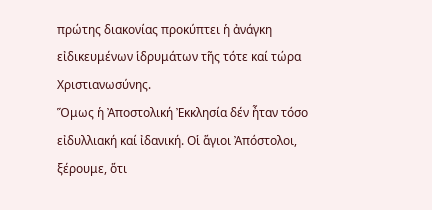πρώτης διακονίας προκύπτει ἡ ἀνάγκη εἰδικευμένων ἱδρυμάτων τῆς τότε καί τώρα Χριστιανωσύνης.
Ὅμως ἡ Ἀποστολική Ἐκκλησία δέν ἦταν τόσο εἰδυλλιακή καί ἰδανική. Οἱ ἅγιοι Ἀπόστολοι, ξέρουμε, ὅτι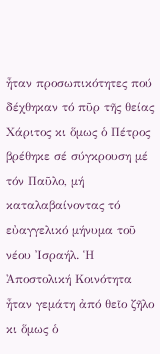ἦταν προσωπικότητες πού δέχθηκαν τό πῦρ τῆς θείας Χάριτος κι ὅμως ὁ Πέτρος βρέθηκε σέ σύγκρουση μέ τόν Παῦλο, μή καταλαβαίνοντας τό εὐαγγελικό μήνυμα τοῦ νέου Ἰσραήλ. Ἡ Ἀποστολική Κοινότητα ἦταν γεμάτη ἀπό θεῖο ζῆλο κι ὅμως ὁ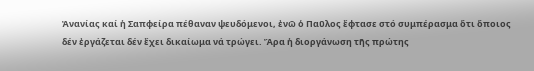Ἀνανίας καί ἡ Σαπφείρα πέθαναν ψευδόμενοι, ἐνῶ ὁ Παῦλος ἔφτασε στό συμπέρασμα ὅτι ὅποιος δέν ἐργάζεται δέν ἔχει δικαίωμα νά τρώγει. Ἄρα ἡ διοργάνωση τῆς πρώτης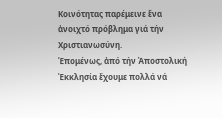Κοινότητας παρέμεινε ἕνα ἀνοιχτό πρόβλημα γιά τήν Χριστιανωσύνη.
Ἑπομένως, ἀπό τήν Ἀποστολική Ἐκκλησία ἔχουμε πολλά νά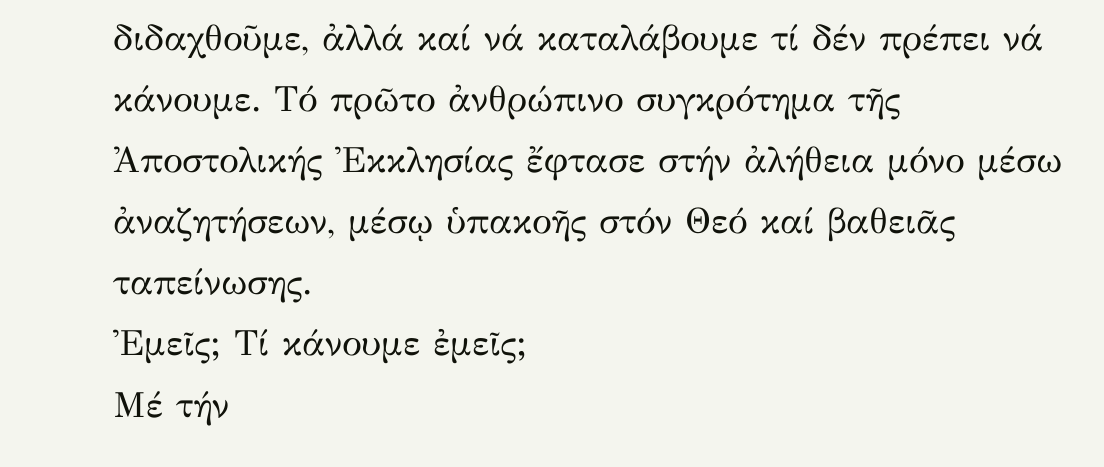διδαχθοῦμε, ἀλλά καί νά καταλάβουμε τί δέν πρέπει νά κάνουμε. Τό πρῶτο ἀνθρώπινο συγκρότημα τῆς Ἀποστολικής Ἐκκλησίας ἔφτασε στήν ἀλήθεια μόνο μέσω ἀναζητήσεων, μέσῳ ὑπακοῆς στόν Θεό καί βαθειᾶς ταπείνωσης.
Ἐμεῖς; Τί κάνουμε ἐμεῖς;
Μέ τήν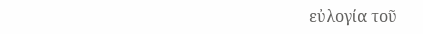εὐλογία τοῦ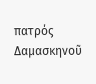πατρός Δαμασκηνοῦ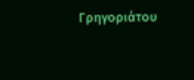Γρηγοριάτου